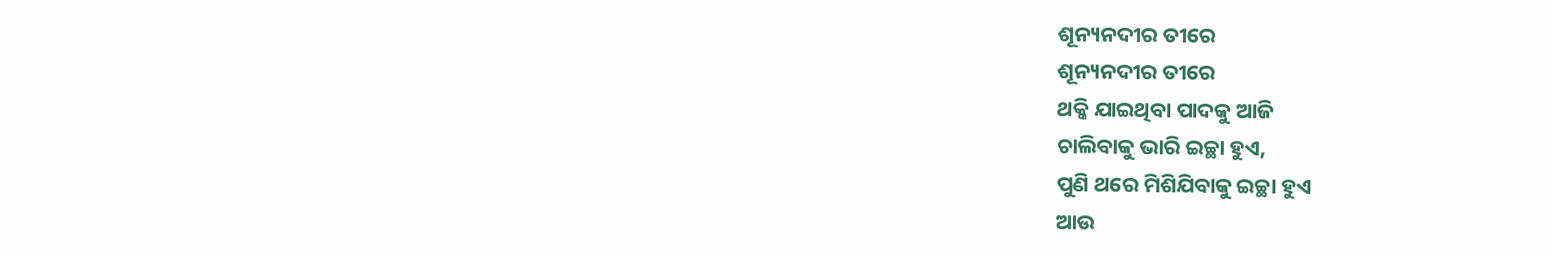ଶୂନ୍ୟନଦୀର ତୀରେ
ଶୂନ୍ୟନଦୀର ତୀରେ
ଥକ୍କି ଯାଇଥିବା ପାଦକୁ ଆଜି
ଚାଲିବାକୁ ଭାରି ଇଚ୍ଛା ହୁଏ,
ପୁଣି ଥରେ ମିଶିଯିବାକୁ ଇଚ୍ଛା ହୁଏ
ଆଉ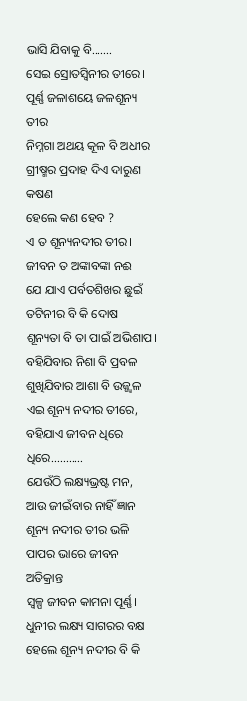ଭାସି ଯିବାକୁ ବି.......
ସେଇ ସ୍ରୋତସ୍ୱିନୀର ତୀରେ।
ପୂର୍ଣ୍ଣ ଜଳାଶୟେ ଜଳଶୂନ୍ୟ ତୀର
ନିମ୍ନଗା ଅଥୟ କୂଳ ବି ଅଧୀର
ଗ୍ରୀଷ୍ମର ପ୍ରଦାହ ଦିଏ ଦାରୁଣ କଷଣ
ହେଲେ କଣ ହେବ ?
ଏ ତ ଶୂନ୍ୟନଦୀର ତୀର।
ଜୀବନ ତ ଅଙ୍କାବଙ୍କା ନଈ
ଯେ ଯାଏ ପର୍ବତଶିଖର ଛୁଇଁ
ତଟିନୀର ବି କି ଦୋଷ
ଶୂନ୍ୟତା ବି ତା ପାଇଁ ଅଭିଶାପ।
ବହିଯିବାର ନିଶା ବି ପ୍ରବଳ
ଶୁଖିଯିବାର ଆଶା ବି ଉଜ୍ଜ୍ୱଳ
ଏଇ ଶୂନ୍ୟ ନଦୀର ତୀରେ,
ବହିଯାଏ ଜୀବନ ଧିରେ ଧିରେ...........
ଯେଉଁଠି ଲକ୍ଷ୍ୟଭ୍ରଷ୍ଟ ମନ,
ଆଉ ଜୀଇଁବାର ନାହିଁ ଜ୍ଞାନ
ଶୂନ୍ୟ ନଦୀର ତୀର ଭଳି
ପାପର ଭାରେ ଜୀବନ ଅତିକ୍ରାନ୍ତ
ସ୍ୱଳ୍ପ ଜୀବନ କାମନା ପୂର୍ଣ୍ଣ।
ଧୁନୀର ଲକ୍ଷ୍ୟ ସାଗରର ବକ୍ଷ
ହେଲେ ଶୂନ୍ୟ ନଦୀର ବି କି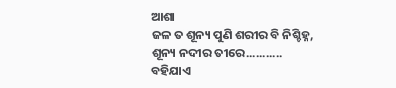ଆଶା
ଜଳ ତ ଶୂନ୍ୟ ପୁଣି ଶରୀର ବି ନିଶ୍ଚିହ୍ନ,
ଶୂନ୍ୟ ନଦୀର ତୀରେ...........
ବହିଯାଏ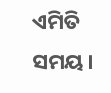ଏମିତି ସମୟ।